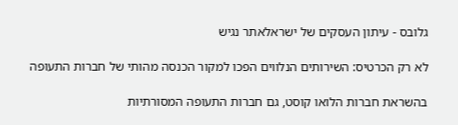גלובס - עיתון העסקים של ישראלאתר נגיש

לא רק הכרטיס: השירותים הנלווים הפכו למקור הכנסה מהותי של חברות התעופה

בהשראת חברות הלואו קוסט, גם חברות התעופה המסורתיות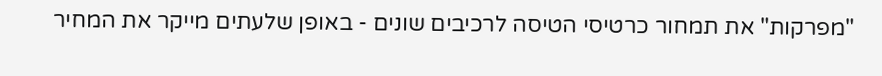"מפרקות" את תמחור כרטיסי הטיסה לרכיבים שונים - באופן שלעתים מייקר את המחיר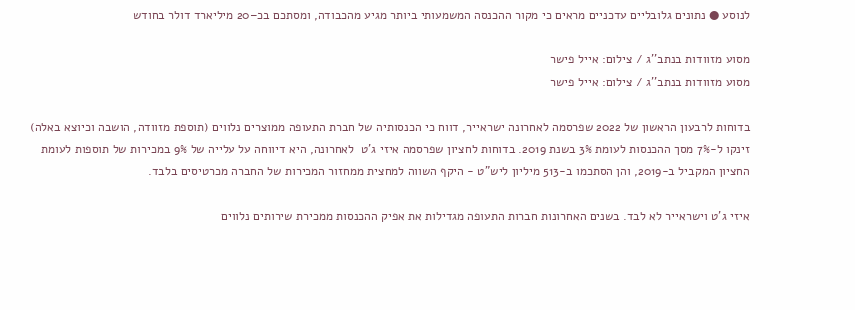לנוסע ● נתונים גלובליים עדכניים מראים כי מקור ההכנסה המשמעותי ביותר מגיע מהכבודה, ומסתכם בכ–20 מיליארד דולר בחודש

מסוע מזוודות בנתב''ג / צילום: אייל פישר
מסוע מזוודות בנתב''ג / צילום: אייל פישר

בדוחות לרבעון הראשון של 2022 שפרסמה לאחרונה ישראייר, דווח כי הכנסותיה של חברת התעופה ממוצרים נלווים (תוספת מזוודה, הושבה וכיוצא באלה) זינקו ל-7% מסך ההכנסות לעומת 3% בשנת 2019. בדוחות לחציון שפרסמה איזי ג'ט  לאחרונה, היא דיווחה על עלייה של 9% במכירות של תוספות לעומת החציון המקביל ב-2019, והן הסתכמו ב-513 מיליון ליש"ט - היקף השווה למחצית ממחזור המכירות של החברה מכרטיסים בלבד.

איזי ג'ט וישראייר לא לבד. בשנים האחרונות חברות התעופה מגדילות את אפיק ההכנסות ממכירת שירותים נלווים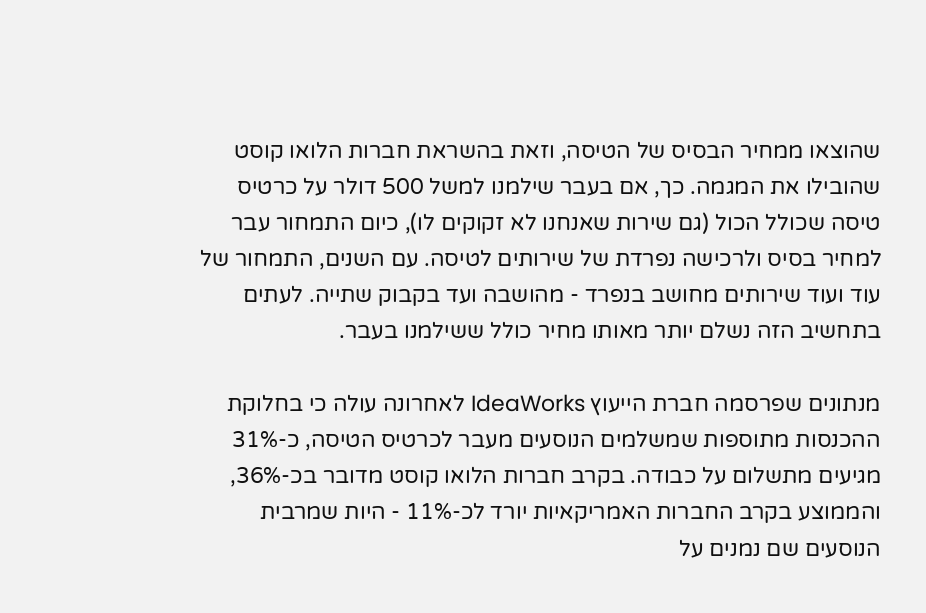שהוצאו ממחיר הבסיס של הטיסה, וזאת בהשראת חברות הלואו קוסט שהובילו את המגמה. כך, אם בעבר שילמנו למשל 500 דולר על כרטיס טיסה שכולל הכול (גם שירות שאנחנו לא זקוקים לו), כיום התמחור עבר למחיר בסיס ולרכישה נפרדת של שירותים לטיסה. עם השנים, התמחור של עוד ועוד שירותים מחושב בנפרד - מהושבה ועד בקבוק שתייה. לעתים בתחשיב הזה נשלם יותר מאותו מחיר כולל ששילמנו בעבר.

מנתונים שפרסמה חברת הייעוץ IdeaWorks לאחרונה עולה כי בחלוקת ההכנסות מתוספות שמשלמים הנוסעים מעבר לכרטיס הטיסה, כ-31% מגיעים מתשלום על כבודה. בקרב חברות הלואו קוסט מדובר בכ-36%, והממוצע בקרב החברות האמריקאיות יורד לכ-11% - היות שמרבית הנוסעים שם נמנים על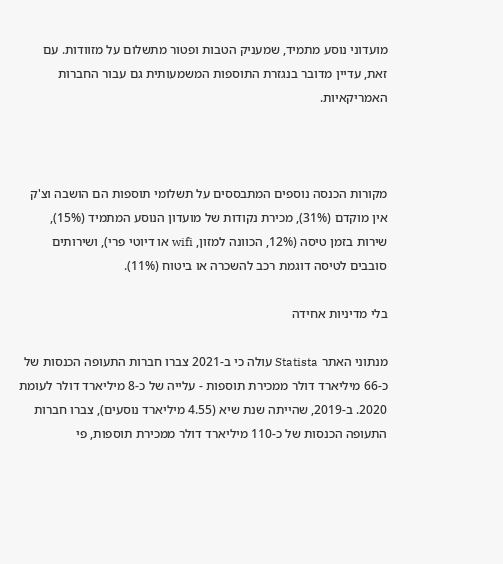מועדוני נוסע מתמיד, שמעניק הטבות ופטור מתשלום על מזוודות. עם זאת, עדיין מדובר בנגזרת התוספות המשמעותית גם עבור החברות האמריקאיות.



מקורות הכנסה נוספים המתבססים על תשלומי תוספות הם הושבה וצ'ק אין מוקדם (31%), מכירת נקודות של מועדון הנוסע המתמיד (15%), שירות בזמן טיסה (12%, הכוונה למזון, wifi או דיוטי פרי), ושירותים סובבים לטיסה דוגמת רכב להשכרה או ביטוח (11%).

בלי מדיניות אחידה

מנתוני האתר Statista עולה כי ב-2021 צברו חברות התעופה הכנסות של כ-66 מיליארד דולר ממכירת תוספות - עלייה של כ-8 מיליארד דולר לעומת 2020. ב-2019, שהייתה שנת שיא (4.55 מיליארד נוסעים), צברו חברות התעופה הכנסות של כ-110 מיליארד דולר ממכירת תוספות, פי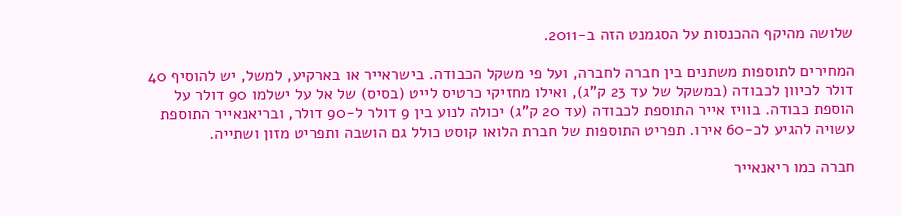שלושה מהיקף ההכנסות על הסגמנט הזה ב-2011.

המחירים לתוספות משתנים בין חברה לחברה, ועל פי משקל הכבודה. בישראייר או בארקיע, למשל, יש להוסיף 40 דולר לכיוון לכבודה (במשקל של עד 23 ק"ג), ואילו מחזיקי כרטיס לייט (בסיס) של אל על ישלמו 90 דולר על הוספת כבודה. בוויז אייר התוספת לכבודה (עד 20 ק"ג) יכולה לנוע בין 9 דולר ל-90 דולר, ובריאנאייר התוספת עשויה להגיע לכ-60 אירו. תפריט התוספות של חברת הלואו קוסט כולל גם הושבה ותפריט מזון ושתייה.

חברה כמו ריאנאייר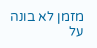מזמן לא בונה על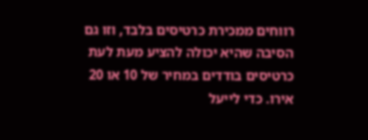רווחים ממכירת כרטיסים בלבד, וזו גם הסיבה שהיא יכולה להציע מעת לעת כרטיסים בודדים במחיר של 10 או 20 אירו. כדי לייעל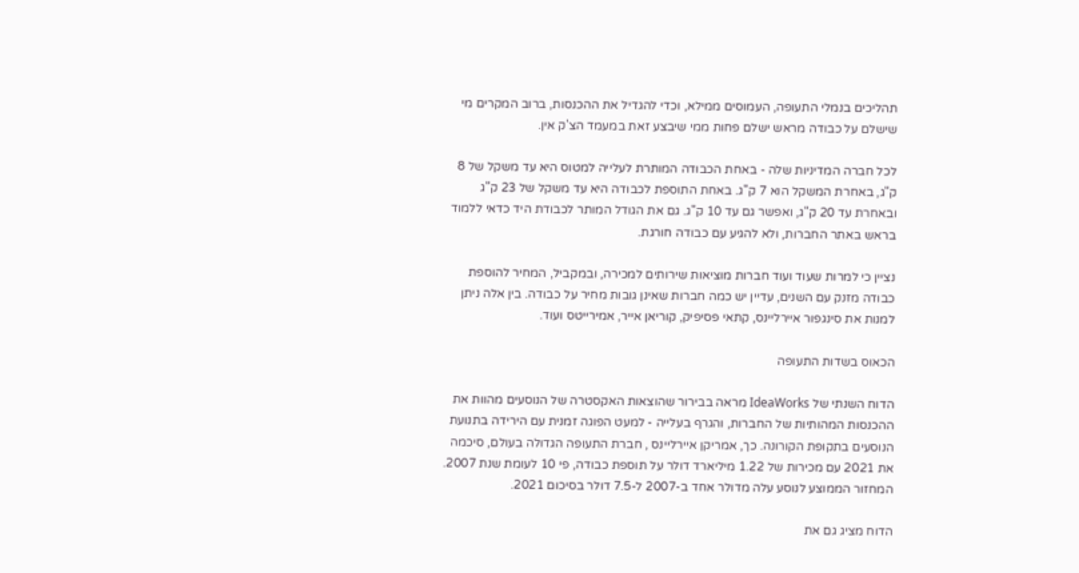תהליכים בנמלי התעופה, העמוסים ממילא, וכדי להגדיל את ההכנסות, ברוב המקרים מי שישלם על כבודה מראש ישלם פחות ממי שיבצע זאת במעמד הצ'ק אין.

לכל חברה המדיניות שלה - באחת הכבודה המותרת לעלייה למטוס היא עד משקל של 8 ק"ג, באחרת המשקל הוא 7 ק"ג. באחת התוספת לכבודה היא עד משקל של 23 ק"ג ובאחרת עד 20 ק"ג, ואפשר גם עד 10 ק"ג. גם את הגודל המותר לכבודת היד כדאי ללמוד בראש באתר החברות, ולא להגיע עם כבודה חורגת.

נציין כי למרות שעוד ועוד חברות מוציאות שירותים למכירה, ובמקביל, המחיר להוספת כבודה מזנק עם השנים, עדיין יש כמה חברות שאינן גובות מחיר על כבודה. בין אלה ניתן למנות את סינגפור איירליינס, קתאי פסיפיק, קוריאן אייר, אמירייטס ועוד.

הכאוס בשדות התעופה

הדוח השנתי של IdeaWorks מראה בבירור שהוצאות האקסטרה של הנוסעים מהוות את ההכנסות המהותיות של החברות, והגרף בעלייה - למעט הפוגה זמנית עם הירידה בתנועת הנוסעים בתקופת הקורונה. כך, אמריקן איירליינס , חברת התעופה הגדולה בעולם, סיכמה את 2021 עם מכירות של 1.22 מיליארד דולר על תוספת כבודה, פי 10 לעומת שנת 2007. המחזור הממוצע לנוסע עלה מדולר אחד ב-2007 ל-7.5 דולר בסיכום 2021.

הדוח מציג גם את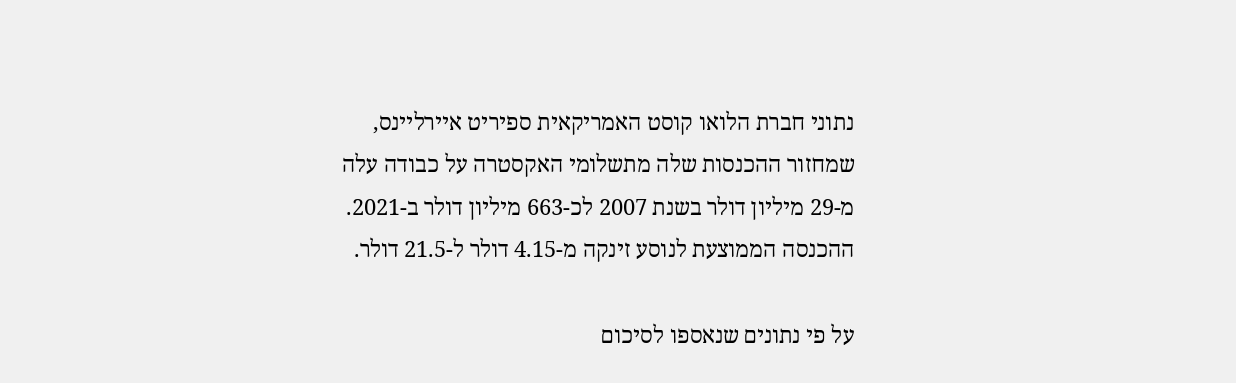נתוני חברת הלואו קוסט האמריקאית ספיריט איירליינס, שמחזור ההכנסות שלה מתשלומי האקסטרה על כבודה עלה מ-29 מיליון דולר בשנת 2007 לכ-663 מיליון דולר ב-2021. ההכנסה הממוצעת לנוסע זינקה מ-4.15 דולר ל-21.5 דולר.

על פי נתונים שנאספו לסיכום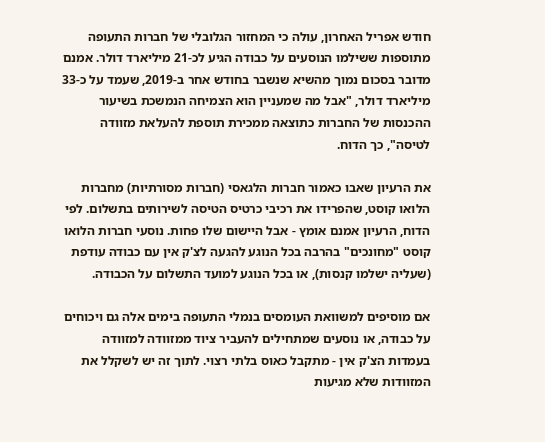חודש אפריל האחרון, עולה כי המחזור הגלובלי של חברות התעופה מתוספות ששילמו הנוסעים על כבודה הגיע לכ-21 מיליארד דולר. אמנם מדובר בסכום נמוך מהשיא שנשבר בחודש אחר ב-2019, שעמד על כ-33 מיליארד דולר, "אבל מה שמעניין הוא הצמיחה הנמשכת בשיעור ההכנסות של החברות כתוצאה ממכירת תוספת להעלאת מזוודה לטיסה", כך הדוח.

את הרעיון שאבו כאמור חברות הלגאסי (חברות מסורתיות) מחברות הלואו קוסט, שהפרידו את רכיבי כרטיס הטיסה לשירותים בתשלום. לפי הדוח, הרעיון אמנם אומץ - אבל היישום שלו פחות. נוסעי חברות הלואו קוסט "מחונכים" בהרבה בכל הנוגע להגעה לצ'ק אין עם כבודה עודפת (שעליה ישלמו קנסות), או בכל הנוגע למועד התשלום על הכבודה.

אם מוסיפים למשוואת העומסים בנמלי התעופה בימים אלה גם ויכוחים על כבודה, או נוסעים שמתחילים להעביר ציוד ממזוודה למזוודה בעמדות הצ'ק אין - מתקבל כאוס בלתי רצוי. לתוך זה יש לשקלל את המזוודות שלא מגיעות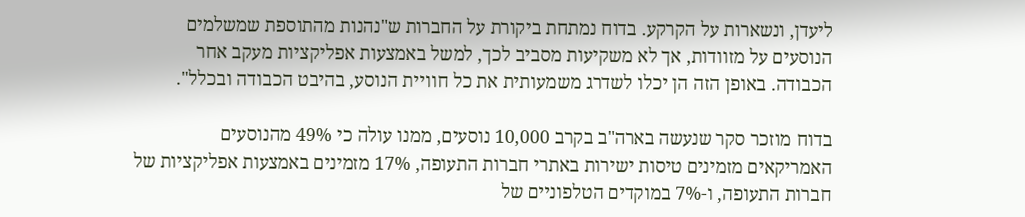ליעדן, ונשארות על הקרקע. בדוח נמתחת ביקורת על החברות ש"נהנות מהתוספת שמשלמים הנוסעים על מזוודות, אך לא משקיעות מסביב לכך, למשל באמצעות אפליקציות מעקב אחר הכבודה. באופן הזה הן יכלו לשדרג משמעותית את כל חוויית הנוסע, בהיבט הכבודה ובכלל".

בדוח מוזכר סקר שנעשה בארה"ב בקרב 10,000 נוסעים, ממנו עולה כי 49% מהנוסעים האמריקאים מזמינים טיסות ישירות באתרי חברות התעופה, 17% מזמינים באמצעות אפליקציות של חברות התעופה, ו-7% במוקדים הטלפוניים של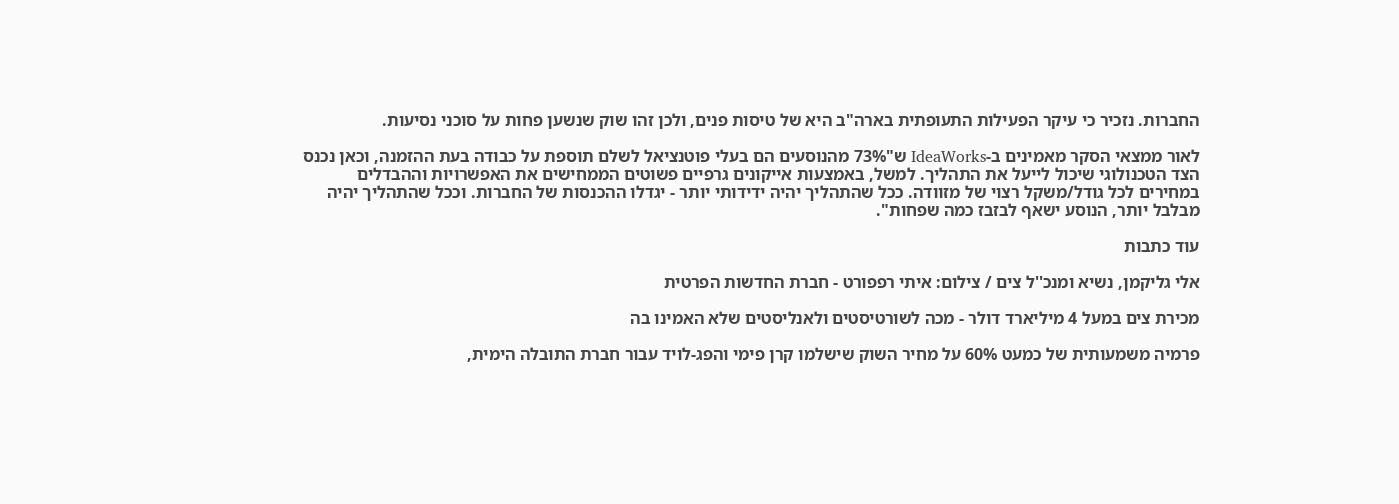החברות. נזכיר כי עיקר הפעילות התעופתית בארה"ב היא של טיסות פנים, ולכן זהו שוק שנשען פחות על סוכני נסיעות.

לאור ממצאי הסקר מאמינים ב-IdeaWorks ש"73% מהנוסעים הם בעלי פוטנציאל לשלם תוספת על כבודה בעת ההזמנה, וכאן נכנס הצד הטכנולוגי שיכול לייעל את התהליך. למשל, באמצעות אייקונים גרפיים פשוטים הממחישים את האפשרויות וההבדלים במחירים לכל גודל/משקל רצוי של מזוודה. ככל שהתהליך יהיה ידידותי יותר - יגדלו ההכנסות של החברות. וככל שהתהליך יהיה מבלבל יותר, הנוסע ישאף לבזבז כמה שפחות".

עוד כתבות

אלי גליקמן, נשיא ומנכ''ל צים / צילום: איתי רפפורט - חברת החדשות הפרטית

מכירת צים במעל 4 מיליארד דולר - מכה לשורטיסטים ולאנליסטים שלא האמינו בה

פרמיה משמעותית של כמעט 60% על מחיר השוק שישלמו קרן פימי והפג-לויד עבור חברת התובלה הימית,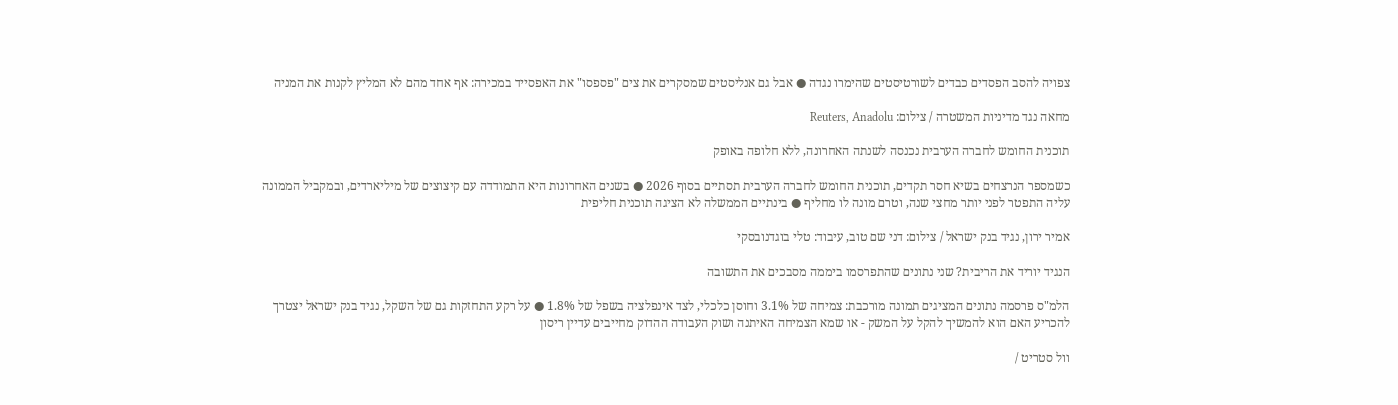צפויה להסב הפסדים כבדים לשורטיסטים שהימרו נגדה ● אבל גם אנליסטים שמסקרים את צים "פספסו" את האפסייד במכירה: אף אחד מהם לא המליץ לקנות את המניה

מחאה נגד מדיניות המשטרה / צילום: Reuters, Anadolu

תוכנית החומש לחברה הערבית נכנסה לשנתה האחרונה, ללא חלופה באופק

כשמספר הנרצחים בשיא חסר תקדים, תוכנית החומש לחברה הערבית תסתיים בסוף 2026 ● בשנים האחרונות היא התמודדה עם קיצוצים של מיליארדים, ובמקביל הממונה עליה התפטר לפני יותר מחצי שנה, וטרם מונה לו מחליף ● בינתיים הממשלה לא הציגה תוכנית חליפית

אמיר ירון, נגיד בנק ישראל / צילום: דני שם טוב, עיבוד: טלי בוגדנובסקי

הנגיד יוריד את הריבית? שני נתונים שהתפרסמו ביממה מסבכים את התשובה

הלמ"ס פרסמה נתונים המציגים תמונה מורכבת: צמיחה של 3.1% וחוסן כלכלי, לצד אינפלציה בשפל של 1.8% ● על רקע התחזקות גם של השקל, נגיד בנק ישראל יצטרך להכריע האם הוא להמשיך להקל על המשק - או שמא הצמיחה האיתנה ושוק העבודה ההדוק מחייבים עדיין ריסון

וול סטריט /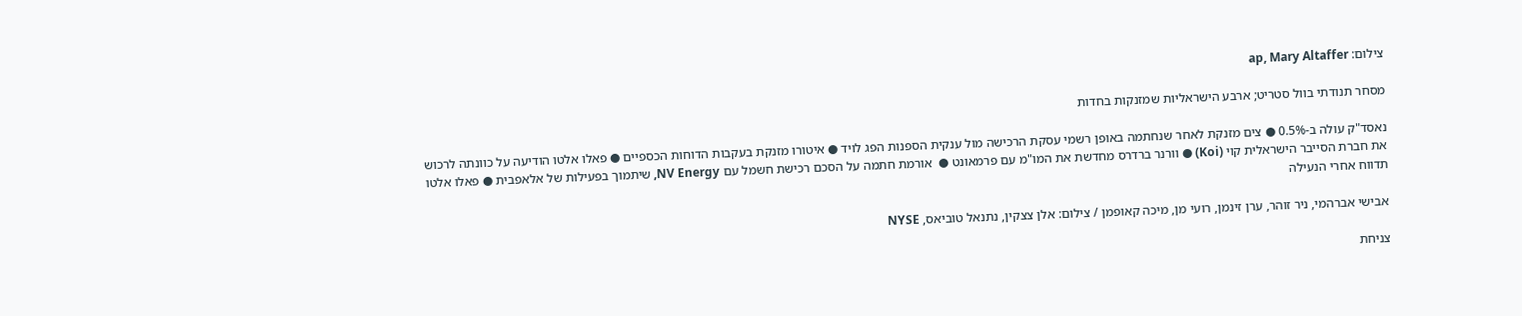צילום: ap, Mary Altaffer

מסחר תנודתי בוול סטריט; ארבע הישראליות שמזנקות בחדות

נאסד"ק עולה ב-0.5% ● צים מזנקת לאחר שנחתמה באופן רשמי עסקת הרכישה מול ענקית הספנות הפג לויד ● איטורו מזנקת בעקבות הדוחות הכספיים ● פאלו אלטו הודיעה על כוונתה לרכוש את חברת הסייבר הישראלית קוי (Koi) ● וורנר ברדרס מחדשת את המו"מ עם פרמאונט ●  אורמת חתמה על הסכם רכישת חשמל עם NV Energy, שיתמוך בפעילות של אלאפבית ● פאלו אלטו תדווח אחרי הנעילה

אבישי אברהמי, ניר זוהר, ערן זינמן, רועי מן, מיכה קאופמן / צילום: אלן צצקין, נתנאל טוביאס, NYSE

צניחת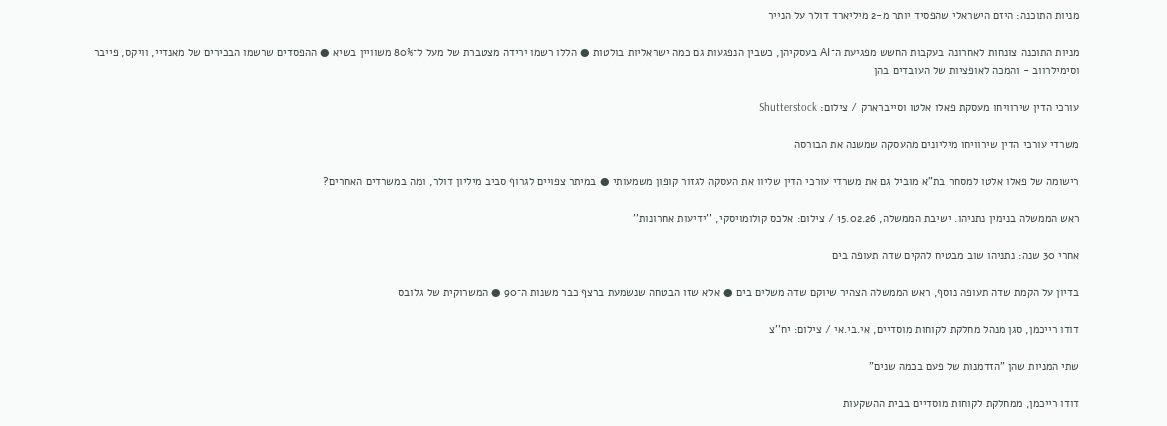מניות התוכנה: היזם הישראלי שהפסיד יותר מ-2 מיליארד דולר על הנייר

מניות התוכנה צונחות לאחרונה בעקבות החשש מפגיעת ה־AI בעסקיהן, כשבין הנפגעות גם כמה ישראליות בולטות ● הללו רשמו ירידה מצטברת של מעל ל־80% משוויין בשיא ● ההפסדים שרשמו הבכירים של מאנדיי, וויקס, פייבר וסימילרווב - והמכה לאופציות של העובדים בהן

עורכי הדין שירוויחו מעסקת פאלו אלטו וסייברארק / צילום: Shutterstock

משרדי עורכי הדין שירוויחו מיליונים מהעסקה שמשנה את הבורסה

רישומה של פאלו אלטו למסחר בת"א מוביל גם את משרדי עורכי הדין שליוו את העסקה לגזור קופון משמעותי ● במיתר צפויים לגרוף סביב מיליון דולר, ומה במשרדים האחרים?

ראש הממשלה בנימין נתניהו. ישיבת הממשלה, 15.02.26 / צילום: אלכס קולומויסקי, ''ידיעות אחרונות''

אחרי 30 שנה: נתניהו שוב מבטיח להקים שדה תעופה בים

בדיון על הקמת שדה תעופה נוסף, ראש הממשלה הצהיר שיוקם שדה משלים בים ● אלא שזו הבטחה שנשמעת ברצף כבר משנות ה־90 ● המשרוקית של גלובס

דודו רייכמן, סגן מנהל מחלקת לקוחות מוסדיים, אי.בי.אי / צילום: יח''צ

שתי המניות שהן "הזדמנות של פעם בכמה שנים"

דודו רייכמן, ממחלקת לקוחות מוסדיים בבית ההשקעות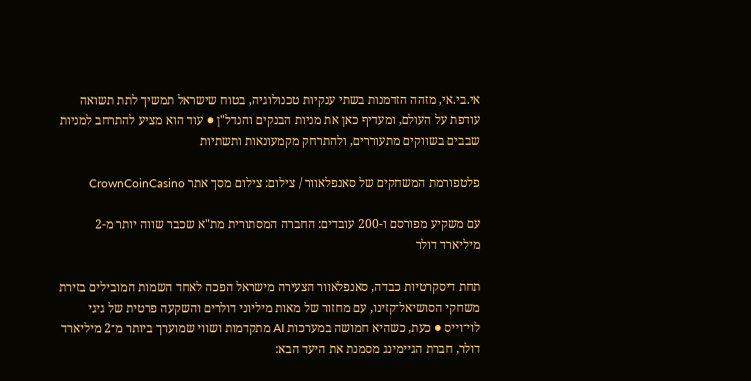אי.בי.אי, מזהה הזדמנות בשתי ענקיות טכנולוגיה, בטוח שישראל תמשיך לתת תשואה עודפת על העולם, ומעדיף כאן את מניות הבנקים והנדל"ן ● עוד הוא מציע להתרחב למניות שבבים בשווקים מתעוררים, ולהתרחק מקמעונאות ותשתיות

פלטפורמת המשחקים של סאנפלאוור / צילום: צילום מסך אתר CrownCoinCasino

עם משקיע מפורסם ו-200 עובדים: החברה המסתורית מת"א שכבר שווה יותר מ-2 מיליארד דולר

תחת דיסקרטיות כבדה, סאנפלאוור הצעירה מישראל הפכה לאחד השמות המובילים בזירת משחקי הסושיאל־קזינו, עם מחזור של מאות מיליוני דולרים והשקעה פרטית של גיגי לוי־וייס ● כעת, כשהיא חמושה במערכות AI מתקדמות ושווי שמוערך ביותר מ־2 מיליארד דולר, חברת הגיימינג מסמנת את היעד הבא: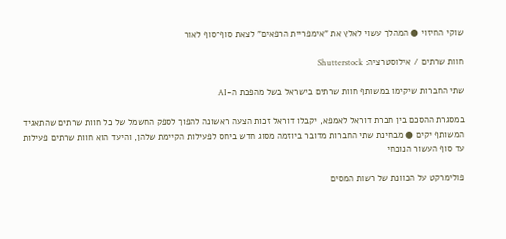שוקי החיזוי ● המהלך עשוי לאלץ את "אימפריית הרפאים" לצאת סוף־סוף לאור

חוות שרתים / אילוסטרציה: Shutterstock

שתי החברות שיקימו במשותף חוות שרתים בישראל בשל מהפכת ה-AI

במסגרת ההסכם בין חברת דוראל לאמפא, יקבלו דוראל זכות הצעה ראשונה להפוך לספק החשמל של כל חוות שרתים שהתאגיד המשותף יקים ● מבחינת שתי החברות מדובר ביוזמה מסוג חדש ביחס לפעילות הקיימת שלהן, והיעד הוא חוות שרתים פעילות עד סוף העשור הנוכחי

פולימרקט על הכוונת של רשות המסים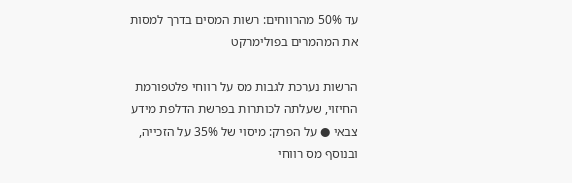עד 50% מהרווחים: רשות המסים בדרך למסות את המהמרים בפולימרקט

הרשות נערכת לגבות מס על רווחי פלטפורמת החיזוי, שעלתה לכותרות בפרשת הדלפת מידע צבאי ● על הפרק: מיסוי של 35% על הזכייה, ובנוסף מס רווחי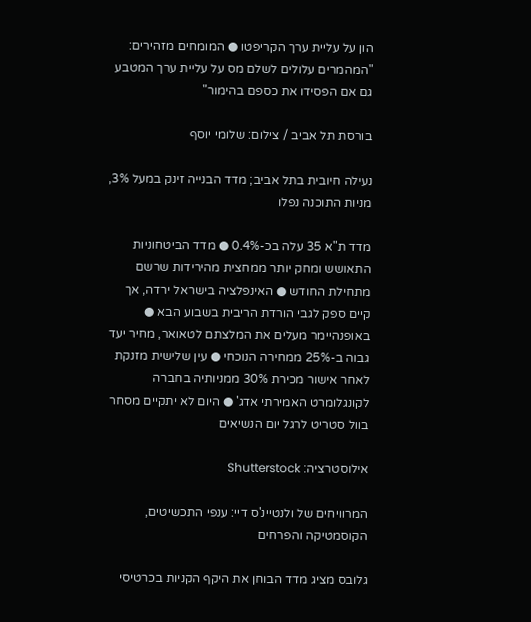הון על עליית ערך הקריפטו ● המומחים מזהירים: "המהמרים עלולים לשלם מס על עליית ערך המטבע גם אם הפסידו את כספם בהימור"

בורסת תל אביב / צילום: שלומי יוסף

נעילה חיובית בתל אביב; מדד הבנייה זינק במעל 3%, מניות התוכנה נפלו

מדד ת"א 35 עלה בכ-0.4% ● מדד הביטחוניות התאושש ומחק יותר ממחצית מהירידות שרשם מתחילת החודש ● האינפלציה בישראל ירדה, אך קיים ספק לגבי הורדת הריבית בשבוע הבא ● באופנהיימר מעלים את המלצתם לטאואר, מחיר יעד גבוה ב-25% ממחירה הנוכחי ● עין שלישית מזנקת לאחר אישור מכירת 30% ממניותיה בחברה לקונגלומרט האמירתי אדג' ● היום לא יתקיים מסחר בוול סטריט לרגל יום הנשיאים

אילוסטרציה: Shutterstock

המרוויחים של ולנטיינ'ס דיי: ענפי התכשיטים, הקוסמטיקה והפרחים

גלובס מציג מדד הבוחן את היקף הקניות בכרטיסי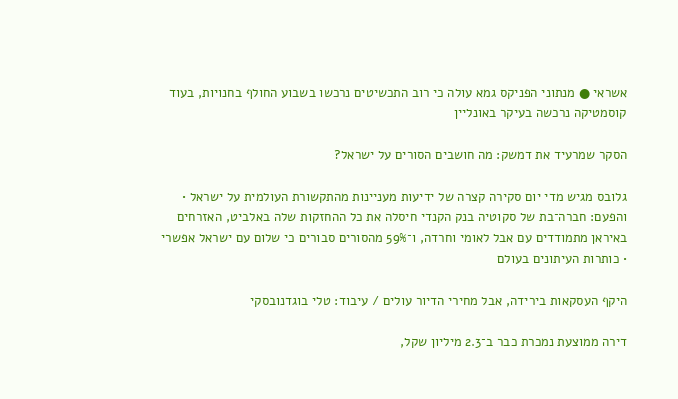אשראי ● מנתוני הפניקס גמא עולה כי רוב התכשיטים נרכשו בשבוע החולף בחנויות, בעוד קוסמטיקה נרכשה בעיקר באונליין

הסקר שמרעיד את דמשק: מה חושבים הסורים על ישראל?

גלובס מגיש מדי יום סקירה קצרה של ידיעות מעניינות מהתקשורת העולמית על ישראל • והפעם: חברה־בת של סקוטיה בנק הקנדי חיסלה את כל ההחזקות שלה באלביט, האזרחים באיראן מתמודדים עם אבל לאומי וחרדה, ו־59% מהסורים סבורים כי שלום עם ישראל אפשרי • כותרות העיתונים בעולם

היקף העסקאות בירידה, אבל מחירי הדיור עולים / עיבוד: טלי בוגדנובסקי

דירה ממוצעת נמכרת כבר ב־2.3 מיליון שקל,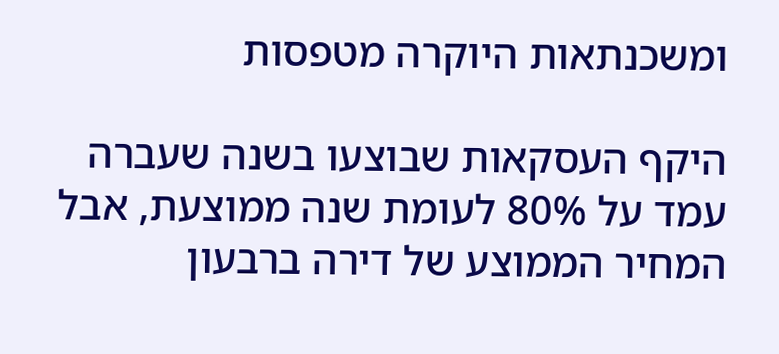ומשכנתאות היוקרה מטפסות

היקף העסקאות שבוצעו בשנה שעברה עמד על 80% לעומת שנה ממוצעת, אבל המחיר הממוצע של דירה ברבעון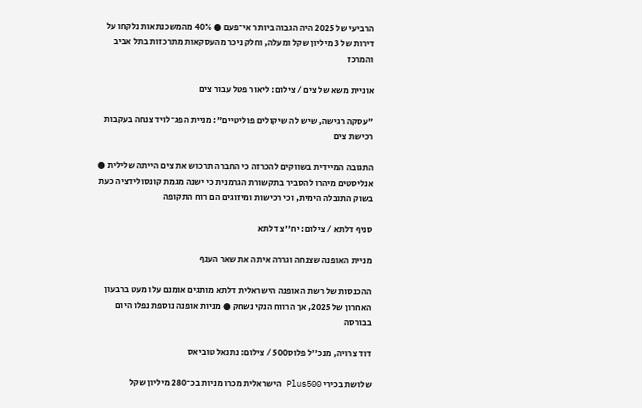הרביעי של 2025 היה הגבוה ביותר אי־פעם ● 40% מהמשכנתאות נלקחו על דירות של 3 מיליון שקל ומעלה, וחלק ניכר מהעסקאות מתרכזות בתל אביב והמרכז

אוניית משא של צים / צילום: ליאור פטל עבור צים

"עסקה רגישה, שיש לה שיקולים פוליטיים": מניית הפג־לויד צנחה בעקבות רכישת צים

התגובה המיידית בשווקים להכרזה כי החברה תרכוש את צים הייתה שלילית ● אנליסטים מיהרו להסביר בתקשורת הגרמנית כי ישנה מגמת קונסולידציה כעת בשוק התובלה הימית, וכי רכישות ומיזוגים הם רוח התקופה

סניף דלתא / צילום: יח''צ דלתא

מניית האופנה שצנחה וגררה איתה את שאר הענף

ההכנסות של רשת האופנה הישראלית דלתא מותגים אומנם עלו מעט ברבעון האחרון של 2025, אך הרווח הנקי נשחק ● מניות אופנה נוספת נפלו היום בבורסה

דוד צרויה, מנכ''ל פלוס500 / צילום: נתנאל טוביאס

שלושת בכירי Plus500 הישראלית מכרו מניות בכ־280 מיליון שקל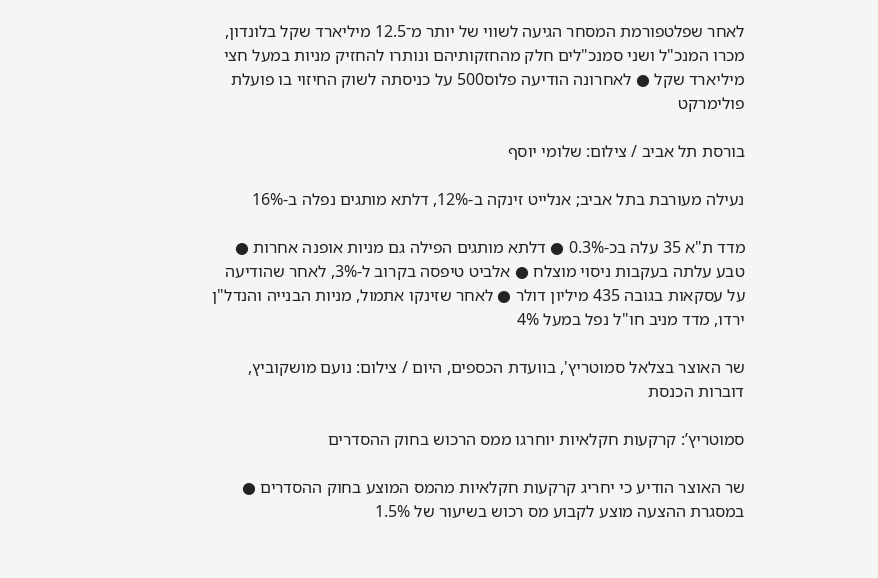לאחר שפלטפורמת המסחר הגיעה לשווי של יותר מ־12.5 מיליארד שקל בלונדון, מכרו המנכ"ל ושני סמנכ"לים חלק מהחזקותיהם ונותרו להחזיק מניות במעל חצי מיליארד שקל ● לאחרונה הודיעה פלוס500 על כניסתה לשוק החיזוי בו פועלת פולימרקט

בורסת תל אביב / צילום: שלומי יוסף

נעילה מעורבת בתל אביב; אנלייט זינקה ב-12%, דלתא מותגים נפלה ב-16%

מדד ת"א 35 עלה בכ-0.3% ● דלתא מותגים הפילה גם מניות אופנה אחרות ●  טבע עלתה בעקבות ניסוי מוצלח ● אלביט טיפסה בקרוב ל-3%, לאחר שהודיעה על עסקאות בגובה 435 מיליון דולר ● לאחר שזינקו אתמול, מניות הבנייה והנדל"ן ירדו, מדד מניב חו"ל נפל במעל 4%

שר האוצר בצלאל סמוטריץ', בוועדת הכספים, היום / צילום: נועם מושקוביץ, דוברות הכנסת

סמוטריץ’: קרקעות חקלאיות יוחרגו ממס הרכוש בחוק ההסדרים

שר האוצר הודיע כי יחריג קרקעות חקלאיות מהמס המוצע בחוק ההסדרים ● במסגרת ההצעה מוצע לקבוע מס רכוש בשיעור של 1.5%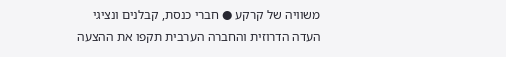משוויה של קרקע ● חברי כנסת, קבלנים ונציגי העדה הדרוזית והחברה הערבית תקפו את ההצעה